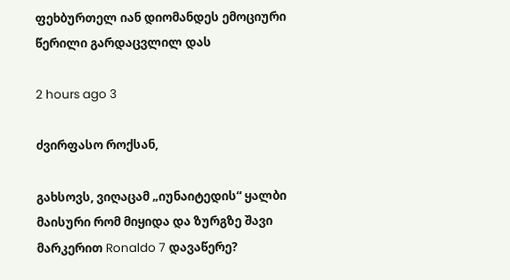ფეხბურთელ იან დიომანდეს ემოციური წერილი გარდაცვლილ დას

2 hours ago 3

ძვირფასო როქსან,

გახსოვს, ვიღაცამ „იუნაიტედის“ ყალბი მაისური რომ მიყიდა და ზურგზე შავი მარკერით Ronaldo 7 დავაწერე?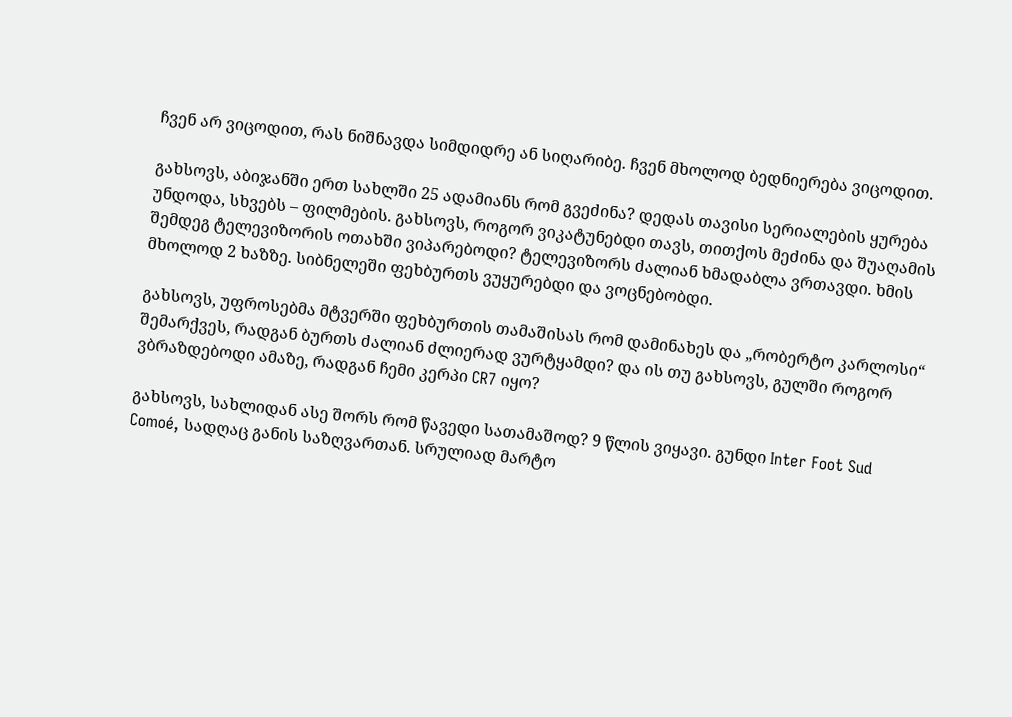ჩვენ არ ვიცოდით, რას ნიშნავდა სიმდიდრე ან სიღარიბე. ჩვენ მხოლოდ ბედნიერება ვიცოდით.

გახსოვს, აბიჯანში ერთ სახლში 25 ადამიანს რომ გვეძინა? დედას თავისი სერიალების ყურება უნდოდა, სხვებს – ფილმების. გახსოვს, როგორ ვიკატუნებდი თავს, თითქოს მეძინა და შუაღამის შემდეგ ტელევიზორის ოთახში ვიპარებოდი? ტელევიზორს ძალიან ხმადაბლა ვრთავდი. ხმის მხოლოდ 2 ხაზზე. სიბნელეში ფეხბურთს ვუყურებდი და ვოცნებობდი.

გახსოვს, უფროსებმა მტვერში ფეხბურთის თამაშისას რომ დამინახეს და „რობერტო კარლოსი“ შემარქვეს, რადგან ბურთს ძალიან ძლიერად ვურტყამდი? და ის თუ გახსოვს, გულში როგორ ვბრაზდებოდი ამაზე, რადგან ჩემი კერპი CR7 იყო?

გახსოვს, სახლიდან ასე შორს რომ წავედი სათამაშოდ? 9 წლის ვიყავი. გუნდი Inter Foot Sud Comoé, სადღაც განის საზღვართან. სრულიად მარტო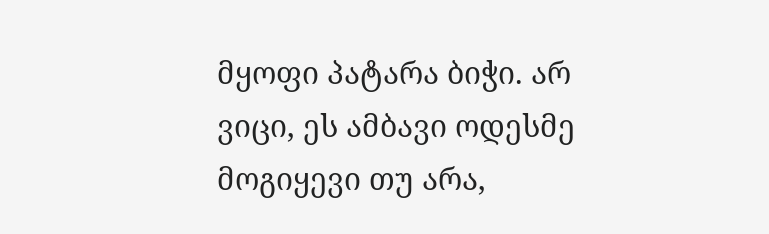მყოფი პატარა ბიჭი. არ ვიცი, ეს ამბავი ოდესმე მოგიყევი თუ არა,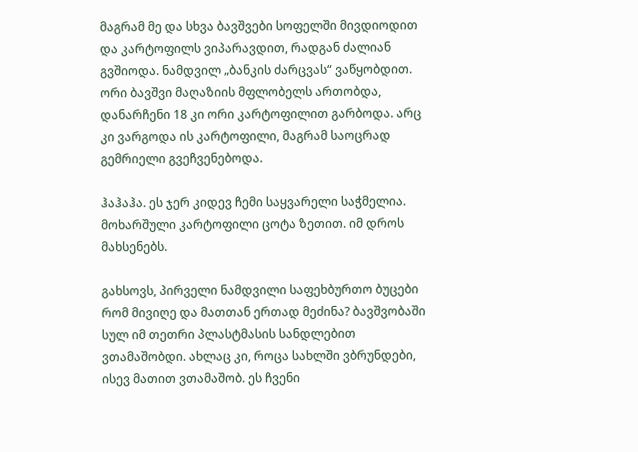მაგრამ მე და სხვა ბავშვები სოფელში მივდიოდით და კარტოფილს ვიპარავდით, რადგან ძალიან გვშიოდა. ნამდვილ „ბანკის ძარცვას“ ვაწყობდით. ორი ბავშვი მაღაზიის მფლობელს ართობდა, დანარჩენი 18 კი ორი კარტოფილით გარბოდა. არც კი ვარგოდა ის კარტოფილი, მაგრამ საოცრად გემრიელი გვეჩვენებოდა.

ჰაჰაჰა. ეს ჯერ კიდევ ჩემი საყვარელი საჭმელია. მოხარშული კარტოფილი ცოტა ზეთით. იმ დროს მახსენებს.

გახსოვს, პირველი ნამდვილი საფეხბურთო ბუცები რომ მივიღე და მათთან ერთად მეძინა? ბავშვობაში სულ იმ თეთრი პლასტმასის სანდლებით ვთამაშობდი. ახლაც კი, როცა სახლში ვბრუნდები, ისევ მათით ვთამაშობ. ეს ჩვენი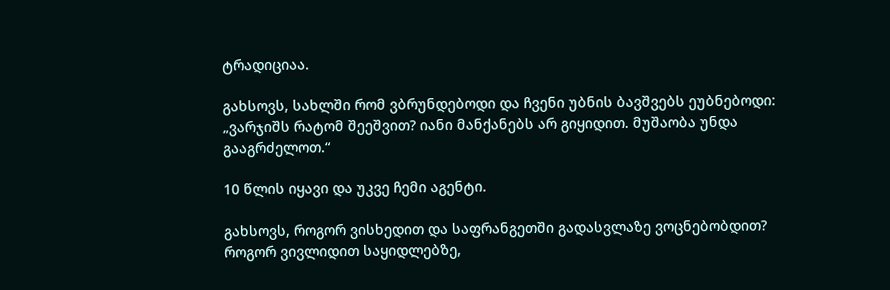ტრადიციაა.

გახსოვს, სახლში რომ ვბრუნდებოდი და ჩვენი უბნის ბავშვებს ეუბნებოდი: „ვარჯიშს რატომ შეეშვით? იანი მანქანებს არ გიყიდით. მუშაობა უნდა გააგრძელოთ.“

10 წლის იყავი და უკვე ჩემი აგენტი.

გახსოვს, როგორ ვისხედით და საფრანგეთში გადასვლაზე ვოცნებობდით? როგორ ვივლიდით საყიდლებზე,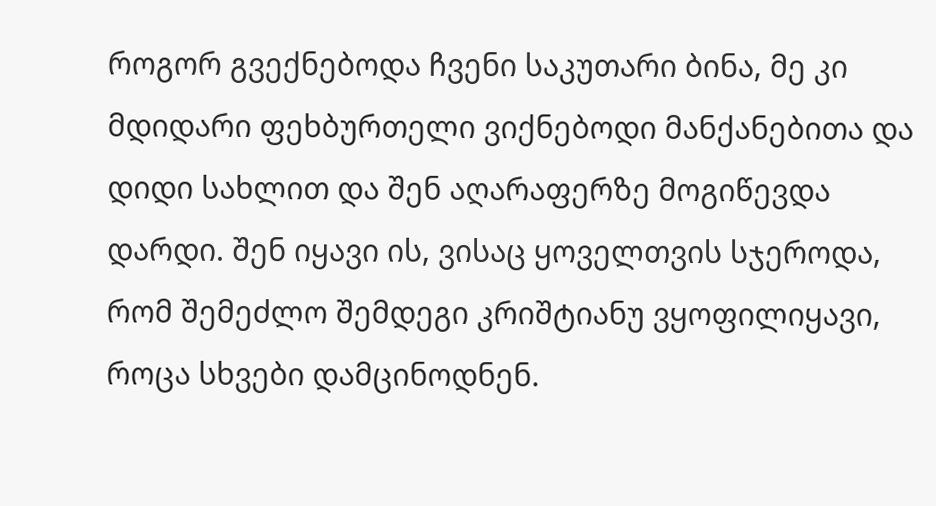როგორ გვექნებოდა ჩვენი საკუთარი ბინა, მე კი მდიდარი ფეხბურთელი ვიქნებოდი მანქანებითა და დიდი სახლით და შენ აღარაფერზე მოგიწევდა დარდი. შენ იყავი ის, ვისაც ყოველთვის სჯეროდა, რომ შემეძლო შემდეგი კრიშტიანუ ვყოფილიყავი, როცა სხვები დამცინოდნენ.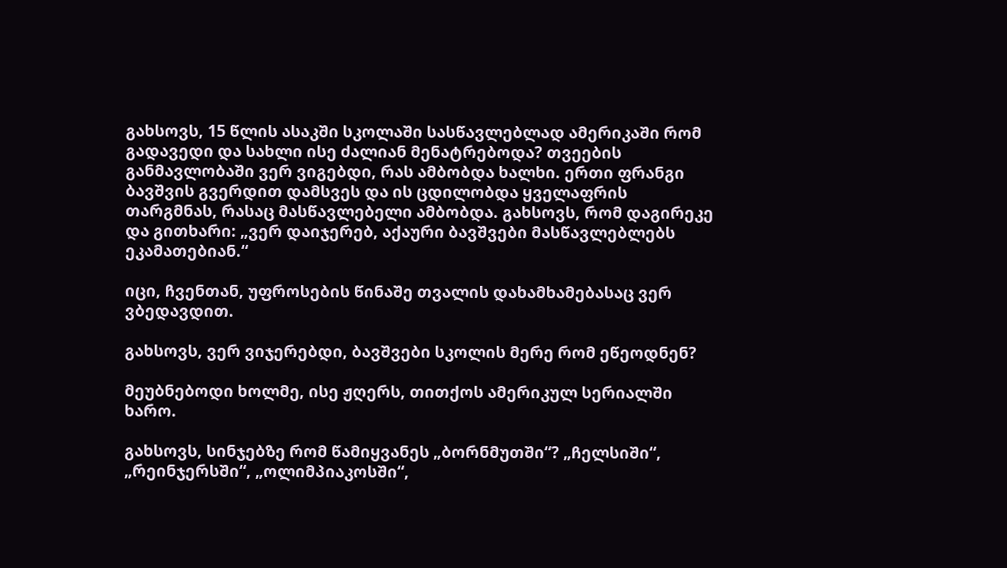გახსოვს, 15 წლის ასაკში სკოლაში სასწავლებლად ამერიკაში რომ გადავედი და სახლი ისე ძალიან მენატრებოდა? თვეების განმავლობაში ვერ ვიგებდი, რას ამბობდა ხალხი. ერთი ფრანგი ბავშვის გვერდით დამსვეს და ის ცდილობდა ყველაფრის თარგმნას, რასაც მასწავლებელი ამბობდა. გახსოვს, რომ დაგირეკე და გითხარი: „ვერ დაიჯერებ, აქაური ბავშვები მასწავლებლებს ეკამათებიან.“

იცი, ჩვენთან, უფროსების წინაშე თვალის დახამხამებასაც ვერ ვბედავდით.

გახსოვს, ვერ ვიჯერებდი, ბავშვები სკოლის მერე რომ ეწეოდნენ?

მეუბნებოდი ხოლმე, ისე ჟღერს, თითქოს ამერიკულ სერიალში ხარო.

გახსოვს, სინჯებზე რომ წამიყვანეს „ბორნმუთში“? „ჩელსიში“, „რეინჯერსში“, „ოლიმპიაკოსში“,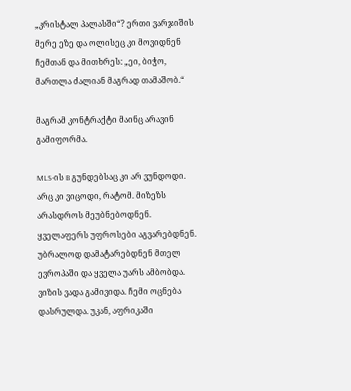„კრისტალ პალასში“? ერთი ვარჯიშის მერე ეზე და ოლისეც კი მოვიდნენ ჩემთან და მითხრეს: „ეი, ბიჭო, მართლა ძალიან მაგრად თამაშობ.“

მაგრამ კონტრაქტი მაინც არავინ გამიფორმა.

MLS-ის B გუნდებსაც კი არ ვუნდოდი. არც კი ვიცოდი, რატომ. მიზეზს არასდროს მეუბნებოდნენ. ყველაფერს უფროსები აგვარებდნენ. უბრალოდ დამატარებდნენ მთელ ევროპაში და ყველა უარს ამბობდა.
ვიზის ვადა გამივიდა. ჩემი ოცნება დასრულდა. უკან, აფრიკაში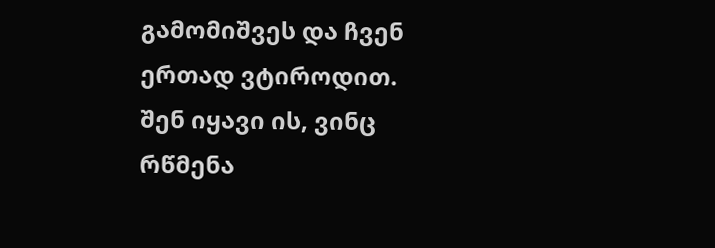გამომიშვეს და ჩვენ ერთად ვტიროდით.
შენ იყავი ის, ვინც რწმენა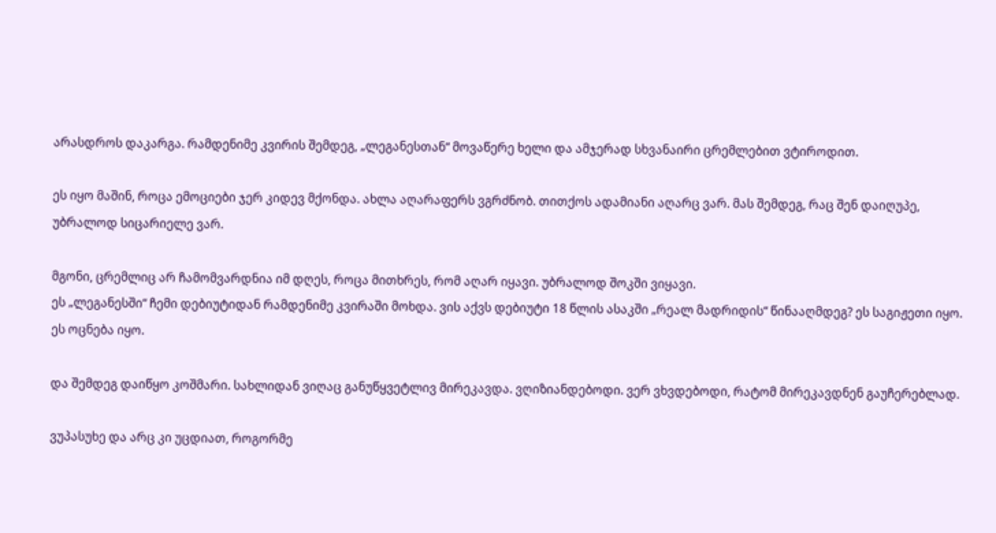არასდროს დაკარგა. რამდენიმე კვირის შემდეგ, „ლეგანესთან“ მოვაწერე ხელი და ამჯერად სხვანაირი ცრემლებით ვტიროდით.

ეს იყო მაშინ, როცა ემოციები ჯერ კიდევ მქონდა. ახლა აღარაფერს ვგრძნობ. თითქოს ადამიანი აღარც ვარ. მას შემდეგ, რაც შენ დაიღუპე, უბრალოდ სიცარიელე ვარ.

მგონი, ცრემლიც არ ჩამომვარდნია იმ დღეს, როცა მითხრეს, რომ აღარ იყავი. უბრალოდ შოკში ვიყავი.
ეს „ლეგანესში“ ჩემი დებიუტიდან რამდენიმე კვირაში მოხდა. ვის აქვს დებიუტი 18 წლის ასაკში „რეალ მადრიდის“ წინააღმდეგ? ეს საგიჟეთი იყო. ეს ოცნება იყო.

და შემდეგ დაიწყო კოშმარი. სახლიდან ვიღაც განუწყვეტლივ მირეკავდა. ვღიზიანდებოდი. ვერ ვხვდებოდი, რატომ მირეკავდნენ გაუჩერებლად.

ვუპასუხე და არც კი უცდიათ, როგორმე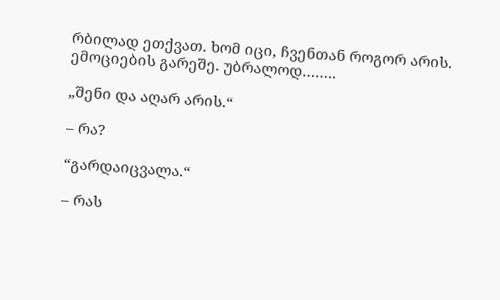რბილად ეთქვათ. ხომ იცი, ჩვენთან როგორ არის. ემოციების გარეშე. უბრალოდ……..

„შენი და აღარ არის.“

– რა?

“გარდაიცვალა.“

– რას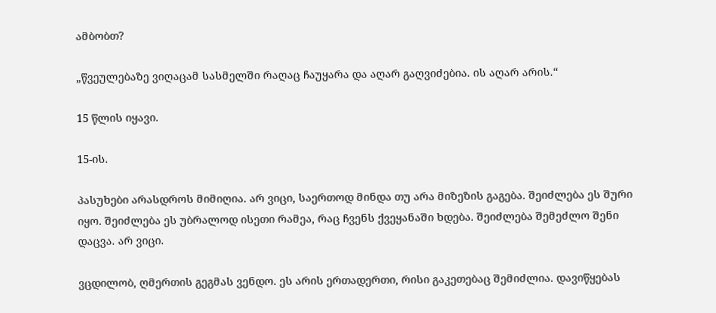ამბობთ?

„წვეულებაზე ვიღაცამ სასმელში რაღაც ჩაუყარა და აღარ გაღვიძებია. ის აღარ არის.“

15 წლის იყავი.

15-ის.

პასუხები არასდროს მიმიღია. არ ვიცი, საერთოდ მინდა თუ არა მიზეზის გაგება. შეიძლება ეს შური იყო. შეიძლება ეს უბრალოდ ისეთი რამეა, რაც ჩვენს ქვეყანაში ხდება. შეიძლება შემეძლო შენი დაცვა. არ ვიცი.

ვცდილობ, ღმერთის გეგმას ვენდო. ეს არის ერთადერთი, რისი გაკეთებაც შემიძლია. დავიწყებას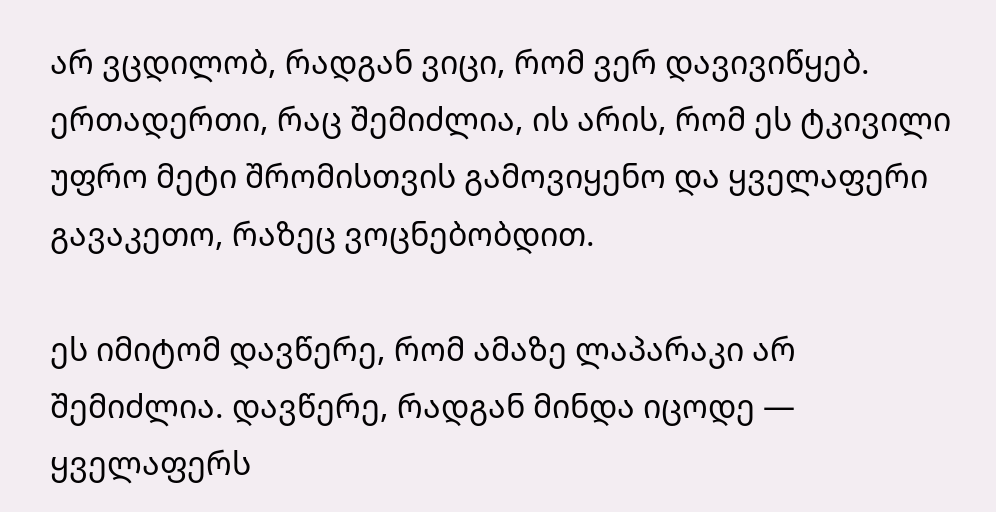არ ვცდილობ, რადგან ვიცი, რომ ვერ დავივიწყებ. ერთადერთი, რაც შემიძლია, ის არის, რომ ეს ტკივილი უფრო მეტი შრომისთვის გამოვიყენო და ყველაფერი გავაკეთო, რაზეც ვოცნებობდით.

ეს იმიტომ დავწერე, რომ ამაზე ლაპარაკი არ შემიძლია. დავწერე, რადგან მინდა იცოდე — ყველაფერს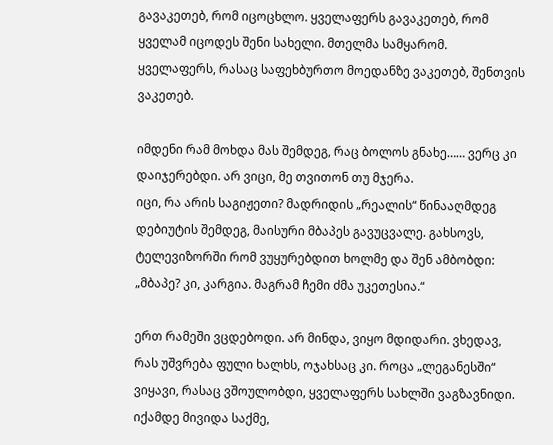გავაკეთებ, რომ იცოცხლო. ყველაფერს გავაკეთებ, რომ ყველამ იცოდეს შენი სახელი. მთელმა სამყარომ.
ყველაფერს, რასაც საფეხბურთო მოედანზე ვაკეთებ, შენთვის ვაკეთებ.

იმდენი რამ მოხდა მას შემდეგ, რაც ბოლოს გნახე…… ვერც კი დაიჯერებდი. არ ვიცი, მე თვითონ თუ მჯერა.
იცი, რა არის საგიჟეთი? მადრიდის „რეალის“ წინააღმდეგ დებიუტის შემდეგ, მაისური მბაპეს გავუცვალე. გახსოვს, ტელევიზორში რომ ვუყურებდით ხოლმე და შენ ამბობდი: „მბაპე? კი, კარგია. მაგრამ ჩემი ძმა უკეთესია.“

ერთ რამეში ვცდებოდი. არ მინდა, ვიყო მდიდარი. ვხედავ, რას უშვრება ფული ხალხს, ოჯახსაც კი. როცა „ლეგანესში“ ვიყავი, რასაც ვშოულობდი, ყველაფერს სახლში ვაგზავნიდი. იქამდე მივიდა საქმე,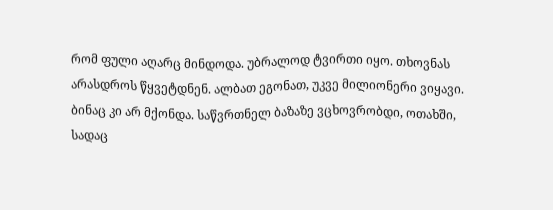რომ ფული აღარც მინდოდა. უბრალოდ ტვირთი იყო. თხოვნას არასდროს წყვეტდნენ. ალბათ ეგონათ, უკვე მილიონერი ვიყავი. ბინაც კი არ მქონდა. საწვრთნელ ბაზაზე ვცხოვრობდი, ოთახში, სადაც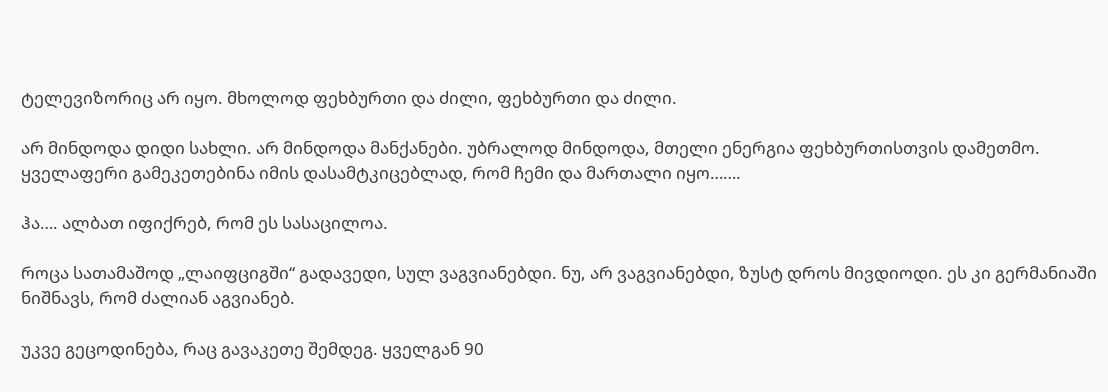ტელევიზორიც არ იყო. მხოლოდ ფეხბურთი და ძილი, ფეხბურთი და ძილი.

არ მინდოდა დიდი სახლი. არ მინდოდა მანქანები. უბრალოდ მინდოდა, მთელი ენერგია ფეხბურთისთვის დამეთმო. ყველაფერი გამეკეთებინა იმის დასამტკიცებლად, რომ ჩემი და მართალი იყო…….

ჰა…. ალბათ იფიქრებ, რომ ეს სასაცილოა.

როცა სათამაშოდ „ლაიფციგში“ გადავედი, სულ ვაგვიანებდი. ნუ, არ ვაგვიანებდი, ზუსტ დროს მივდიოდი. ეს კი გერმანიაში ნიშნავს, რომ ძალიან აგვიანებ.

უკვე გეცოდინება, რაც გავაკეთე შემდეგ. ყველგან 90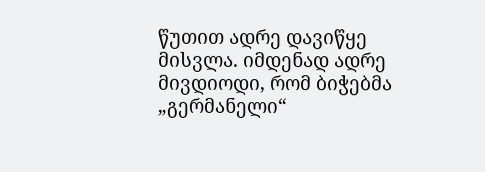წუთით ადრე დავიწყე მისვლა. იმდენად ადრე მივდიოდი, რომ ბიჭებმა „გერმანელი“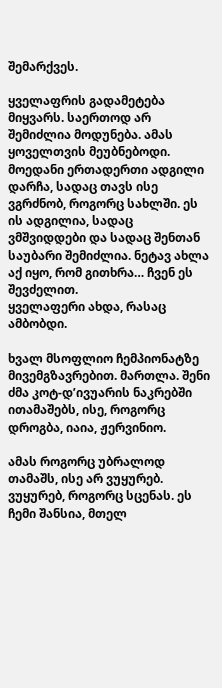შემარქვეს.

ყველაფრის გადამეტება მიყვარს. საერთოდ არ შემიძლია მოდუნება. ამას ყოველთვის მეუბნებოდი.
მოედანი ერთადერთი ადგილი დარჩა, სადაც თავს ისე ვგრძნობ, როგორც სახლში. ეს ის ადგილია, სადაც ვმშვიდდები და სადაც შენთან საუბარი შემიძლია. ნეტავ ახლა აქ იყო, რომ გითხრა… ჩვენ ეს შევძელით.
ყველაფერი ახდა, რასაც ამბობდი.

ხვალ მსოფლიო ჩემპიონატზე მივემგზავრებით. მართლა. შენი ძმა კოტ-დ’ივუარის ნაკრებში ითამაშებს, ისე, როგორც დროგბა, იაია, ჟერვინიო.

ამას როგორც უბრალოდ თამაშს, ისე არ ვუყურებ. ვუყურებ, როგორც სცენას. ეს ჩემი შანსია, მთელ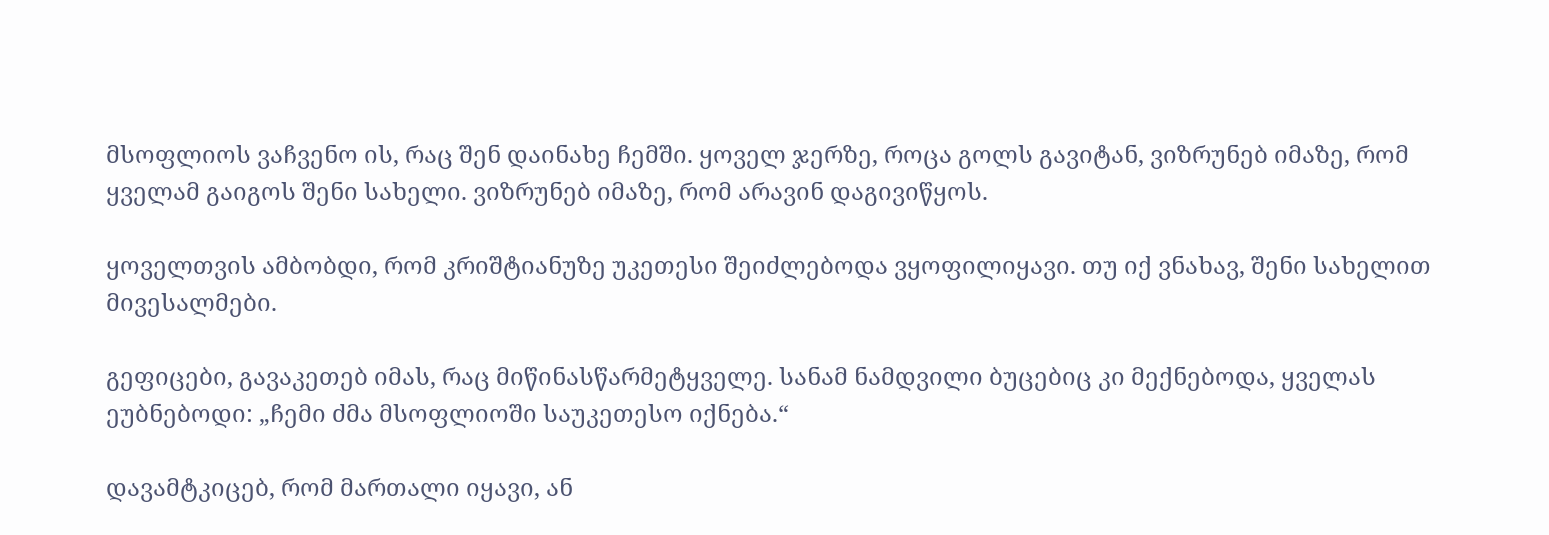მსოფლიოს ვაჩვენო ის, რაც შენ დაინახე ჩემში. ყოველ ჯერზე, როცა გოლს გავიტან, ვიზრუნებ იმაზე, რომ ყველამ გაიგოს შენი სახელი. ვიზრუნებ იმაზე, რომ არავინ დაგივიწყოს.

ყოველთვის ამბობდი, რომ კრიშტიანუზე უკეთესი შეიძლებოდა ვყოფილიყავი. თუ იქ ვნახავ, შენი სახელით მივესალმები.

გეფიცები, გავაკეთებ იმას, რაც მიწინასწარმეტყველე. სანამ ნამდვილი ბუცებიც კი მექნებოდა, ყველას ეუბნებოდი: „ჩემი ძმა მსოფლიოში საუკეთესო იქნება.“

დავამტკიცებ, რომ მართალი იყავი, ან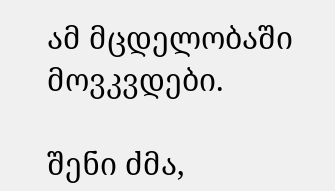ამ მცდელობაში მოვკვდები.

შენი ძმა,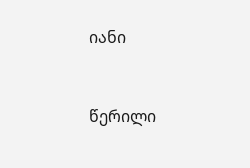იანი


წერილი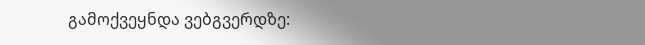გამოქვეყნდა ვებგვერდზე: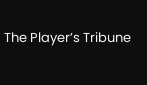The Player’s Tribune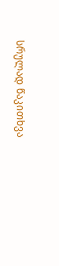სრულად წაკითხვა